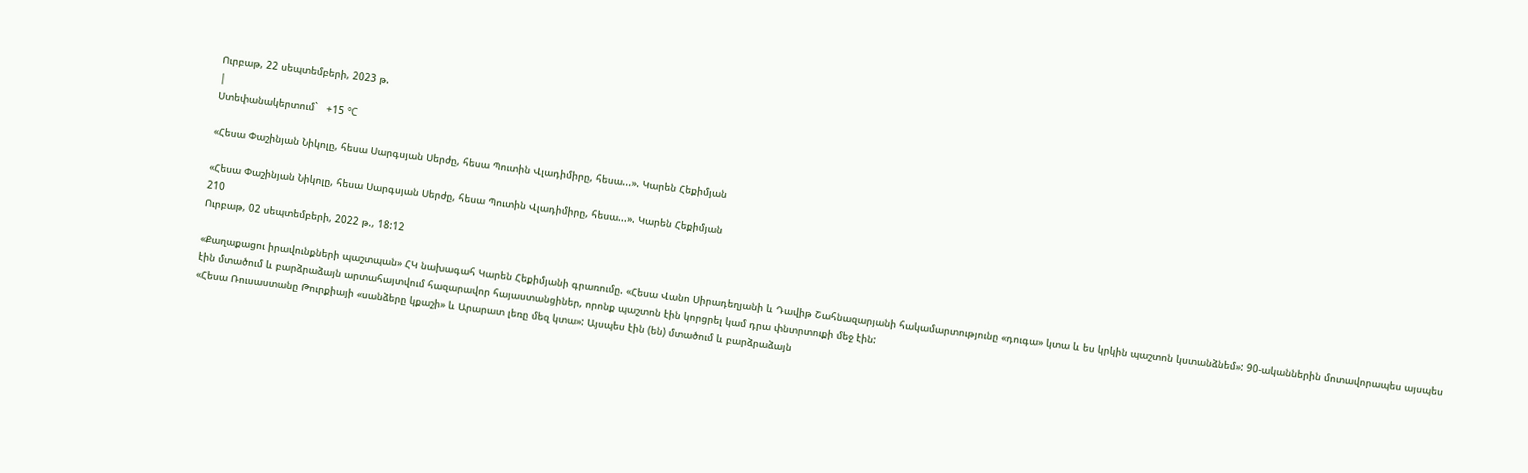Ուրբաթ, 22 սեպտեմբերի, 2023 թ.
|
Ստեփանակերտում`   +15 °C

«Հեսա Փաշինյան Նիկոլը, հեսա Սարգսյան Սերժը, հեսա Պուտին Վլադիմիրը, հեսա...». Կարեն Հեքիմյան

«Հեսա Փաշինյան Նիկոլը, հեսա Սարգսյան Սերժը, հեսա Պուտին Վլադիմիրը, հեսա...». Կարեն Հեքիմյան
210
Ուրբաթ, 02 սեպտեմբերի, 2022 թ., 18:12

«Քաղաքացու իրավունքների պաշտպան» ՀԿ նախագահ Կարեն Հեքիմյանի գրառումը. «Հեսա Վանո Սիրադեղյանի և Դավիթ Շահնազարյանի հակամարտությունը «դուգա» կտա և ես կրկին պաշտոն կստանձնեմ»: 90-ականներին մոտավորապես այսպես էին մտածում և բարձրաձայն արտահայտվում հազարավոր հայաստանցիներ, որոնք պաշտոն էին կորցրել կամ դրա փնտրտուքի մեջ էին:
«Հեսա Ռուսաստանը Թուրքիայի «սանձերը կքաշի» և Արարատ լեռը մեզ կտա»: Այսպես էին (են) մտածում և բարձրաձայն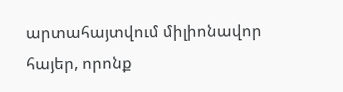արտահայտվում միլիոնավոր հայեր, որոնք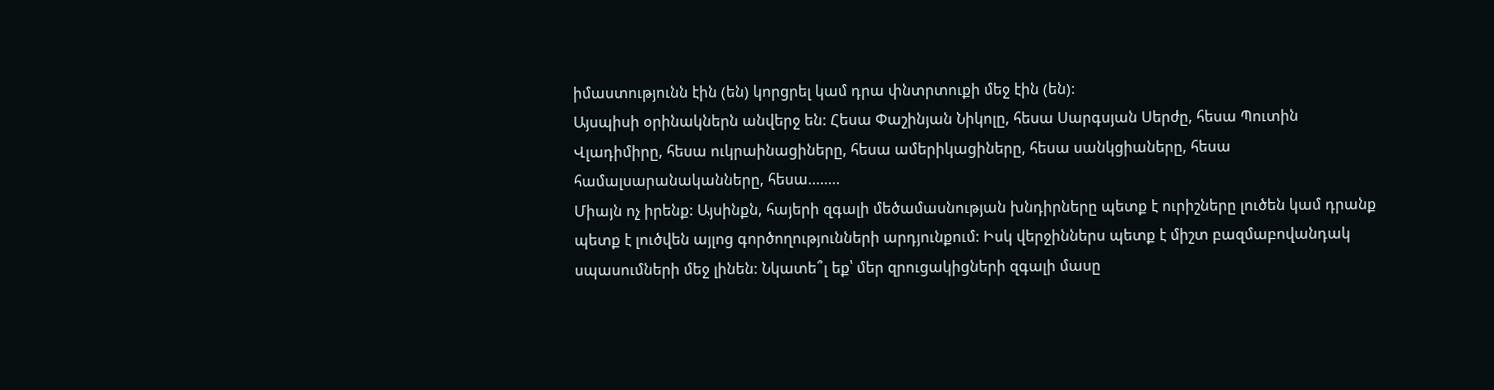իմաստությունն էին (են) կորցրել կամ դրա փնտրտուքի մեջ էին (են):
Այսպիսի օրինակներն անվերջ են: Հեսա Փաշինյան Նիկոլը, հեսա Սարգսյան Սերժը, հեսա Պուտին Վլադիմիրը, հեսա ուկրաինացիները, հեսա ամերիկացիները, հեսա սանկցիաները, հեսա համալսարանականները, հեսա........
Միայն ոչ իրենք: Այսինքն, հայերի զգալի մեծամասնության խնդիրները պետք է ուրիշները լուծեն կամ դրանք պետք է լուծվեն այլոց գործողությունների արդյունքում: Իսկ վերջիններս պետք է միշտ բազմաբովանդակ սպասումների մեջ լինեն: Նկատե՞լ եք՝ մեր զրուցակիցների զգալի մասը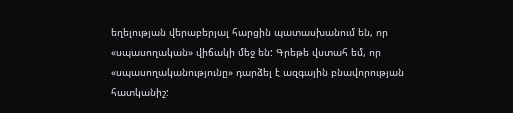եղելության վերաբերյալ հարցին պատասխանում են, որ «սպասողական» վիճակի մեջ են: Գրեթե վստահ եմ, որ «սպասողականությունը» դարձել է ազգային բնավորության հատկանիշ: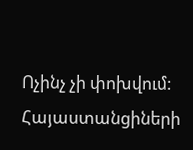Ոչինչ չի փոխվում: Հայաստանցիների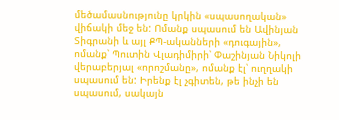մեծամասնությունը կրկին «սպասողական» վիճակի մեջ են: Ոմանք սպասում են Ավինյան Տիգրանի և այլ ՔՊ-ականների «դուգային», ոմանք՝ Պուտին Վլադիմիրի՝ Փաշինյան Նիկոլի վերաբերյալ «որոշմանը», ոմանք էլ՝ ուղղակի սպասում են: Իրենք էլ չգիտեն, թե ինչի են սպասում, սակայն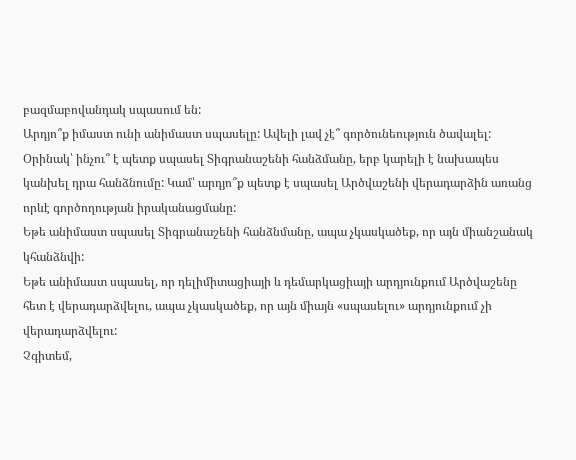բազմաբովանդակ սպասում են:
Արդյո՞ք իմաստ ունի անիմաստ սպասելը: Ավելի լավ չէ՞ գործունեություն ծավալել: Օրինակ՝ ինչու՞ է պետք սպասել Տիգրանաշենի հանձմանը, երբ կարելի է նախապես կանխել դրա հանձնումը: Կամ՝ արդյո՞ք պետք է սպասել Արծվաշենի վերադարձին առանց որևէ գործողության իրականացմանը:
Եթե անիմաստ սպասել Տիգրանաշենի հանձնմանը, ապա չկասկածեք, որ այն միանշանակ կհանձնվի:
Եթե անիմաստ սպասել, որ դելիմիտացիայի և դեմարկացիայի արդյունքում Արծվաշենը հետ է վերադարձվելու, ապա չկասկածեք, որ այն միայն «սպասելու» արդյունքում չի վերադարձվելու:
Չգիտեմ,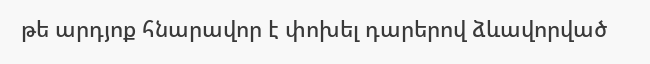թե արդյոք հնարավոր է փոխել դարերով ձևավորված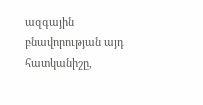ազգային բնավորության այդ հատկանիշը,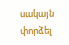սակայն փորձել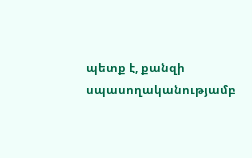պետք է, քանզի սպասողականությամբ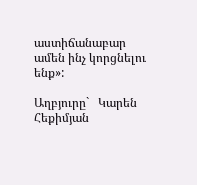աստիճանաբար ամեն ինչ կորցնելու ենք»:

Աղբյուրը`   Կարեն Հեքիմյան